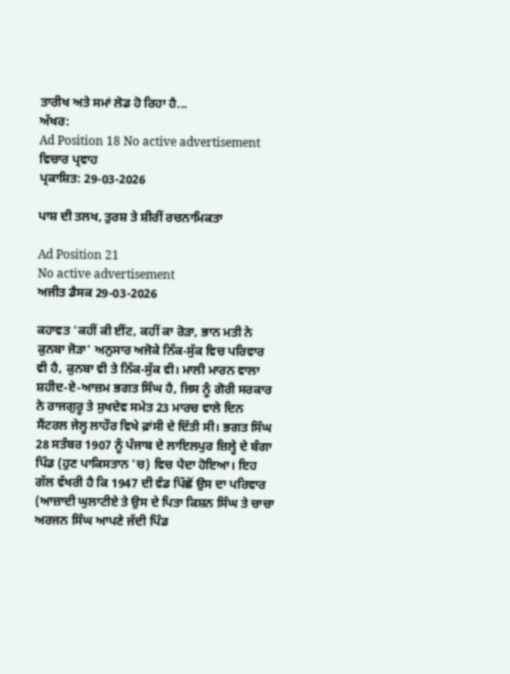ਤਾਰੀਖ ਅਤੇ ਸਮਾਂ ਲੋਡ ਹੋ ਰਿਹਾ ਹੈ...
ਅੱਖਰ:
Ad Position 18 No active advertisement
ਵਿਚਾਰ ਪ੍ਰਵਾਹ
ਪ੍ਰਕਾਸ਼ਿਤ: 29-03-2026

ਪਾਸ਼ ਦੀ ਤਲਖ, ਤੁਰਸ਼ ਤੇ ਸ਼ੀਰੀਂ ਰਚਨਾਮਿਕਤਾ

Ad Position 21
No active advertisement
ਅਜੀਤ ਡੈਸਕ 29-03-2026

ਕਹਾਵਤ 'ਕਹੀਂ ਕੀ ਈਂਟ, ਕਹੀਂ ਕਾ ਰੋੜਾ, ਭਾਨ ਮਤੀ ਨੇ ਕੁਨਬਾ ਜੋੜਾ' ਅਨੁਸਾਰ ਅਜੋਕੇ ਨਿੱਕ-ਸੁੱਕ ਵਿਚ ਪਰਿਵਾਰ ਵੀ ਹੈ, ਕੁਨਬਾ ਵੀ ਤੇ ਨਿੱਕ-ਸੁੱਕ ਵੀ। ਮਾਲੀ ਮਾਰਨ ਵਾਲਾ ਸ਼ਹੀਦ-ਏ-ਆਜ਼ਮ ਭਗਤ ਸਿੰਘ ਹੈ, ਜਿਸ ਨੂੰ ਗੋਰੀ ਸਰਕਾਰ ਨੇ ਰਾਜਗੁਰੂ ਤੇ ਸੁਖਦੇਵ ਸਮੇਤ 23 ਮਾਰਚ ਵਾਲੇ ਦਿਨ ਸੈਂਟਰਲ ਜੇਲ੍ਹ ਲਾਹੌਰ ਵਿਖੇ ਫ਼ਾਂਸੀ ਦੇ ਦਿੱਤੀ ਸੀ। ਭਗਤ ਸਿੰਘ 28 ਸਤੰਬਰ 1907 ਨੂੰ ਪੰਜਾਬ ਦੇ ਲਾਇਲਪੁਰ ਜ਼ਿਲ੍ਹੇ ਦੇ ਬੰਗਾ ਪਿੰਡ (ਹੁਣ ਪਾਕਿਸਤਾਨ 'ਚ) ਵਿਚ ਪੈਦਾ ਹੋਇਆ। ਇਹ ਗੱਲ ਵੱਖਰੀ ਹੈ ਕਿ 1947 ਦੀ ਵੰਡ ਪਿੱਛੋਂ ਉਸ ਦਾ ਪਰਿਵਾਰ (ਆਜ਼ਾਦੀ ਘੁਲਾਟੀਏ ਤੇ ਉਸ ਦੇ ਪਿਤਾ ਕਿਸ਼ਨ ਸਿੰਘ ਤੇ ਚਾਚਾ ਅਰਜਨ ਸਿੰਘ ਆਪਣੇ ਜੱਦੀ ਪਿੰਡ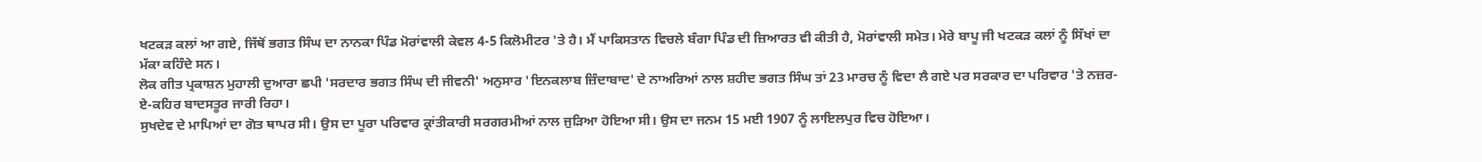ਖਟਕੜ ਕਲਾਂ ਆ ਗਏ, ਜਿੱਥੋਂ ਭਗਤ ਸਿੰਘ ਦਾ ਨਾਨਕਾ ਪਿੰਡ ਮੋਰਾਂਵਾਲੀ ਕੇਵਲ 4-5 ਕਿਲੋਮੀਟਰ 'ਤੇ ਹੈ। ਮੈਂ ਪਾਕਿਸਤਾਨ ਵਿਚਲੇ ਬੰਗਾ ਪਿੰਡ ਦੀ ਜ਼ਿਆਰਤ ਵੀ ਕੀਤੀ ਹੈ, ਮੋਰਾਂਵਾਲੀ ਸਮੇਤ। ਮੇਰੇ ਬਾਪੂ ਜੀ ਖਟਕੜ ਕਲਾਂ ਨੂੰ ਸਿੱਖਾਂ ਦਾ ਮੱਕਾ ਕਹਿੰਦੇ ਸਨ।
ਲੋਕ ਗੀਤ ਪ੍ਰਕਾਸ਼ਨ ਮੁਹਾਲੀ ਦੁਆਰਾ ਛਪੀ 'ਸਰਦਾਰ ਭਗਤ ਸਿੰਘ ਦੀ ਜੀਵਨੀ' ਅਨੁਸਾਰ 'ਇਨਕਲਾਬ ਜ਼ਿੰਦਾਬਾਦ' ਦੇ ਨਾਅਰਿਆਂ ਨਾਲ ਸ਼ਹੀਦ ਭਗਤ ਸਿੰਘ ਤਾਂ 23 ਮਾਰਚ ਨੂੰ ਵਿਦਾ ਲੈ ਗਏ ਪਰ ਸਰਕਾਰ ਦਾ ਪਰਿਵਾਰ 'ਤੇ ਨਜ਼ਰ-ਏ-ਕਹਿਰ ਬਾਦਸਤੂਰ ਜਾਰੀ ਰਿਹਾ।
ਸੁਖਦੇਵ ਦੇ ਮਾਪਿਆਂ ਦਾ ਗੋਤ ਥਾਪਰ ਸੀ। ਉਸ ਦਾ ਪੂਰਾ ਪਰਿਵਾਰ ਕ੍ਰਾਂਤੀਕਾਰੀ ਸਰਗਰਮੀਆਂ ਨਾਲ ਜੁੜਿਆ ਹੋਇਆ ਸੀ। ਉਸ ਦਾ ਜਨਮ 15 ਮਈ 1907 ਨੂੰ ਲਾਇਲਪੁਰ ਵਿਚ ਹੋਇਆ।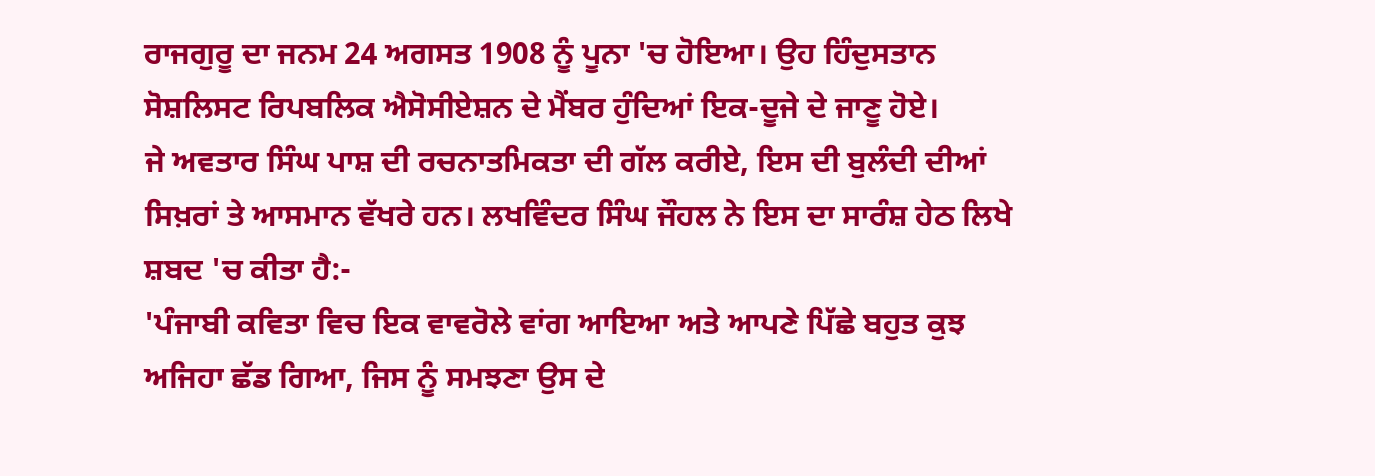ਰਾਜਗੁਰੂ ਦਾ ਜਨਮ 24 ਅਗਸਤ 1908 ਨੂੰ ਪੂਨਾ 'ਚ ਹੋਇਆ। ਉਹ ਹਿੰਦੁਸਤਾਨ ਸੋਸ਼ਲਿਸਟ ਰਿਪਬਲਿਕ ਐਸੋਸੀਏਸ਼ਨ ਦੇ ਮੈਂਬਰ ਹੁੰਦਿਆਂ ਇਕ-ਦੂਜੇ ਦੇ ਜਾਣੂ ਹੋਏ।
ਜੇ ਅਵਤਾਰ ਸਿੰਘ ਪਾਸ਼ ਦੀ ਰਚਨਾਤਮਿਕਤਾ ਦੀ ਗੱਲ ਕਰੀਏ, ਇਸ ਦੀ ਬੁਲੰਦੀ ਦੀਆਂ ਸਿਖ਼ਰਾਂ ਤੇ ਆਸਮਾਨ ਵੱਖਰੇ ਹਨ। ਲਖਵਿੰਦਰ ਸਿੰਘ ਜੌਹਲ ਨੇ ਇਸ ਦਾ ਸਾਰੰਸ਼ ਹੇਠ ਲਿਖੇ ਸ਼ਬਦ 'ਚ ਕੀਤਾ ਹੈ:-
'ਪੰਜਾਬੀ ਕਵਿਤਾ ਵਿਚ ਇਕ ਵਾਵਰੋਲੇ ਵਾਂਗ ਆਇਆ ਅਤੇ ਆਪਣੇ ਪਿੱਛੇ ਬਹੁਤ ਕੁਝ ਅਜਿਹਾ ਛੱਡ ਗਿਆ, ਜਿਸ ਨੂੰ ਸਮਝਣਾ ਉਸ ਦੇ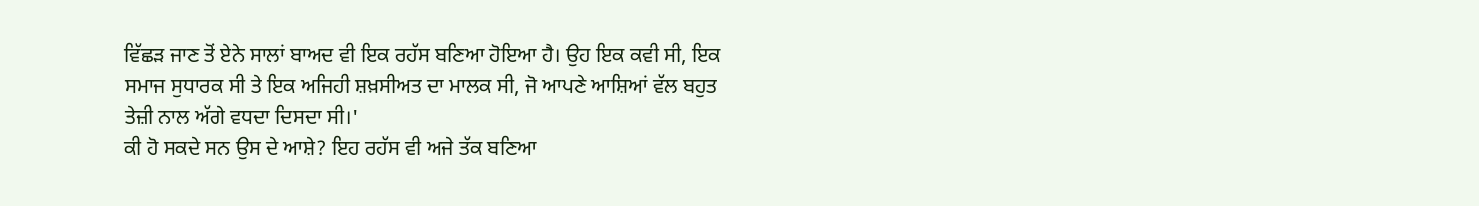ਵਿੱਛੜ ਜਾਣ ਤੋਂ ਏਨੇ ਸਾਲਾਂ ਬਾਅਦ ਵੀ ਇਕ ਰਹੱਸ ਬਣਿਆ ਹੋਇਆ ਹੈ। ਉਹ ਇਕ ਕਵੀ ਸੀ, ਇਕ ਸਮਾਜ ਸੁਧਾਰਕ ਸੀ ਤੇ ਇਕ ਅਜਿਹੀ ਸ਼ਖ਼ਸੀਅਤ ਦਾ ਮਾਲਕ ਸੀ, ਜੋ ਆਪਣੇ ਆਸ਼ਿਆਂ ਵੱਲ ਬਹੁਤ ਤੇਜ਼ੀ ਨਾਲ ਅੱਗੇ ਵਧਦਾ ਦਿਸਦਾ ਸੀ।'
ਕੀ ਹੋ ਸਕਦੇ ਸਨ ਉਸ ਦੇ ਆਸ਼ੇ? ਇਹ ਰਹੱਸ ਵੀ ਅਜੇ ਤੱਕ ਬਣਿਆ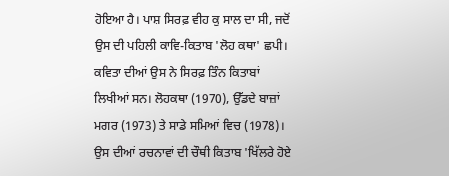ਹੋਇਆ ਹੈ। ਪਾਸ਼ ਸਿਰਫ਼ ਵੀਹ ਕੁ ਸਾਲ ਦਾ ਸੀ, ਜਦੋਂ ਉਸ ਦੀ ਪਹਿਲੀ ਕਾਵਿ-ਕਿਤਾਬ 'ਲੋਹ ਕਥਾ' ਛਪੀ। ਕਵਿਤਾ ਦੀਆਂ ਉਸ ਨੇ ਸਿਰਫ਼ ਤਿੰਨ ਕਿਤਾਬਾਂ ਲਿਖੀਆਂ ਸਨ। ਲੋਹਕਥਾ (1970), ਉੱਡਦੇ ਬਾਜ਼ਾਂ ਮਗਰ (1973) ਤੇ ਸਾਡੇ ਸਮਿਆਂ ਵਿਚ (1978)। ਉਸ ਦੀਆਂ ਰਚਨਾਵਾਂ ਦੀ ਚੌਥੀ ਕਿਤਾਬ 'ਖਿੱਲਰੇ ਹੋਏ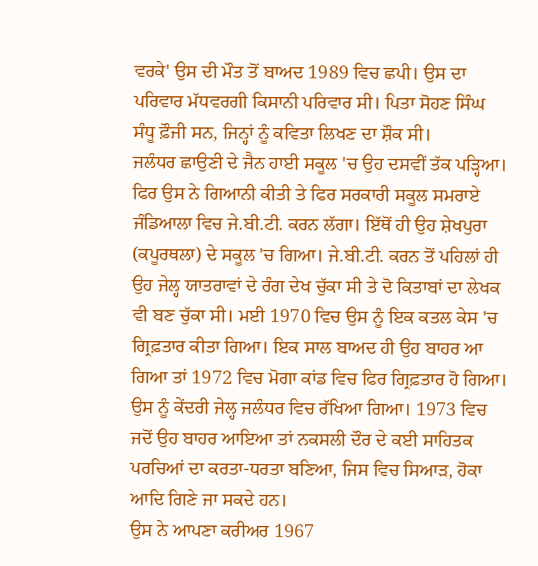ਵਰਕੇ' ਉਸ ਦੀ ਮੌਤ ਤੋਂ ਬਾਅਦ 1989 ਵਿਚ ਛਪੀ। ਉਸ ਦਾ ਪਰਿਵਾਰ ਮੱਧਵਰਗੀ ਕਿਸਾਨੀ ਪਰਿਵਾਰ ਸੀ। ਪਿਤਾ ਸੋਹਣ ਸਿੰਘ ਸੰਧੂ ਫ਼ੌਜੀ ਸਨ, ਜਿਨ੍ਹਾਂ ਨੂੰ ਕਵਿਤਾ ਲਿਖਣ ਦਾ ਸ਼ੌਕ ਸੀ।
ਜਲੰਧਰ ਛਾਉਣੀ ਦੇ ਜੈਨ ਹਾਈ ਸਕੂਲ 'ਚ ਉਹ ਦਸਵੀਂ ਤੱਕ ਪੜ੍ਹਿਆ। ਫਿਰ ਉਸ ਨੇ ਗਿਆਨੀ ਕੀਤੀ ਤੇ ਫਿਰ ਸਰਕਾਰੀ ਸਕੂਲ ਸਮਰਾਏ ਜੰਡਿਆਲਾ ਵਿਚ ਜੇ.ਬੀ.ਟੀ. ਕਰਨ ਲੱਗਾ। ਇੱਥੋਂ ਹੀ ਉਹ ਸ਼ੇਖਪੁਰਾ (ਕਪੂਰਥਲਾ) ਦੇ ਸਕੂਲ 'ਚ ਗਿਆ। ਜੇ.ਬੀ.ਟੀ. ਕਰਨ ਤੋਂ ਪਹਿਲਾਂ ਹੀ ਉਹ ਜੇਲ੍ਹ ਯਾਤਰਾਵਾਂ ਦੇ ਰੰਗ ਦੇਖ ਚੁੱਕਾ ਸੀ ਤੇ ਦੋ ਕਿਤਾਬਾਂ ਦਾ ਲੇਖਕ ਵੀ ਬਣ ਚੁੱਕਾ ਸੀ। ਮਈ 1970 ਵਿਚ ਉਸ ਨੂੰ ਇਕ ਕਤਲ ਕੇਸ 'ਚ ਗ੍ਰਿਫ਼ਤਾਰ ਕੀਤਾ ਗਿਆ। ਇਕ ਸਾਲ ਬਾਅਦ ਹੀ ਉਹ ਬਾਹਰ ਆ ਗਿਆ ਤਾਂ 1972 ਵਿਚ ਮੋਗਾ ਕਾਂਡ ਵਿਚ ਫਿਰ ਗ੍ਰਿਫ਼ਤਾਰ ਹੋ ਗਿਆ। ਉਸ ਨੂੰ ਕੇਂਦਰੀ ਜੇਲ੍ਹ ਜਲੰਧਰ ਵਿਚ ਰੱਖਿਆ ਗਿਆ। 1973 ਵਿਚ ਜਦੋਂ ਉਹ ਬਾਹਰ ਆਇਆ ਤਾਂ ਨਕਸਲੀ ਦੌਰ ਦੇ ਕਈ ਸਾਹਿਤਕ ਪਰਚਿਆਂ ਦਾ ਕਰਤਾ-ਧਰਤਾ ਬਣਿਆ, ਜਿਸ ਵਿਚ ਸਿਆੜ, ਹੋਕਾ ਆਦਿ ਗਿਣੇ ਜਾ ਸਕਦੇ ਹਨ।
ਉਸ ਨੇ ਆਪਣਾ ਕਰੀਅਰ 1967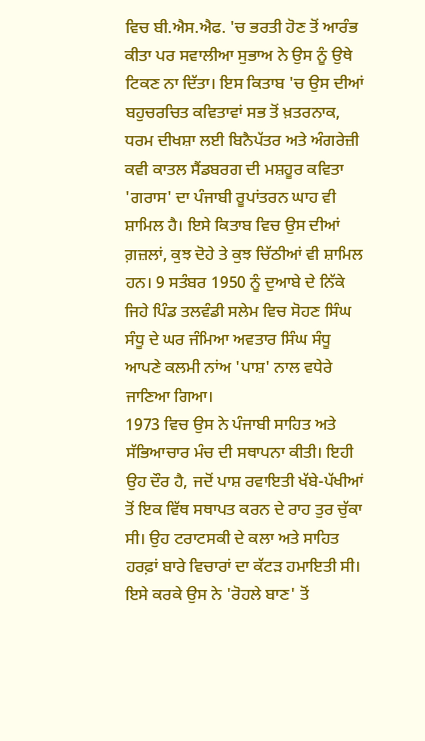ਵਿਚ ਬੀ.ਐਸ.ਐਫ. 'ਚ ਭਰਤੀ ਹੋਣ ਤੋਂ ਆਰੰਭ ਕੀਤਾ ਪਰ ਸਵਾਲੀਆ ਸੁਭਾਅ ਨੇ ਉਸ ਨੂੰ ਉਥੇ ਟਿਕਣ ਨਾ ਦਿੱਤਾ। ਇਸ ਕਿਤਾਬ 'ਚ ਉਸ ਦੀਆਂ ਬਹੁਚਰਚਿਤ ਕਵਿਤਾਵਾਂ ਸਭ ਤੋਂ ਖ਼ਤਰਨਾਕ, ਧਰਮ ਦੀਖਸ਼ਾ ਲਈ ਬਿਨੈਪੱਤਰ ਅਤੇ ਅੰਗਰੇਜ਼ੀ ਕਵੀ ਕਾਤਲ ਸੈਂਡਬਰਗ ਦੀ ਮਸ਼ਹੂਰ ਕਵਿਤਾ 'ਗਰਾਸ' ਦਾ ਪੰਜਾਬੀ ਰੂਪਾਂਤਰਨ ਘਾਹ ਵੀ ਸ਼ਾਮਿਲ ਹੈ। ਇਸੇ ਕਿਤਾਬ ਵਿਚ ਉਸ ਦੀਆਂ ਗ਼ਜ਼ਲਾਂ, ਕੁਝ ਦੋਹੇ ਤੇ ਕੁਝ ਚਿੱਠੀਆਂ ਵੀ ਸ਼ਾਮਿਲ ਹਨ। 9 ਸਤੰਬਰ 1950 ਨੂੰ ਦੁਆਬੇ ਦੇ ਨਿੱਕੇ ਜਿਹੇ ਪਿੰਡ ਤਲਵੰਡੀ ਸਲੇਮ ਵਿਚ ਸੋਹਣ ਸਿੰਘ ਸੰਧੂ ਦੇ ਘਰ ਜੰਮਿਆ ਅਵਤਾਰ ਸਿੰਘ ਸੰਧੂ ਆਪਣੇ ਕਲਮੀ ਨਾਂਅ 'ਪਾਸ਼' ਨਾਲ ਵਧੇਰੇ ਜਾਣਿਆ ਗਿਆ।
1973 ਵਿਚ ਉਸ ਨੇ ਪੰਜਾਬੀ ਸਾਹਿਤ ਅਤੇ ਸੱਭਿਆਚਾਰ ਮੰਚ ਦੀ ਸਥਾਪਨਾ ਕੀਤੀ। ਇਹੀ ਉਹ ਦੌਰ ਹੈ, ਜਦੋਂ ਪਾਸ਼ ਰਵਾਇਤੀ ਖੱਬੇ-ਪੱਖੀਆਂ ਤੋਂ ਇਕ ਵਿੱਥ ਸਥਾਪਤ ਕਰਨ ਦੇ ਰਾਹ ਤੁਰ ਚੁੱਕਾ ਸੀ। ਉਹ ਟਰਾਟਸਕੀ ਦੇ ਕਲਾ ਅਤੇ ਸਾਹਿਤ ਹਰਫ਼ਾਂ ਬਾਰੇ ਵਿਚਾਰਾਂ ਦਾ ਕੱਟੜ ਹਮਾਇਤੀ ਸੀ। ਇਸੇ ਕਰਕੇ ਉਸ ਨੇ 'ਰੋਹਲੇ ਬਾਣ' ਤੋਂ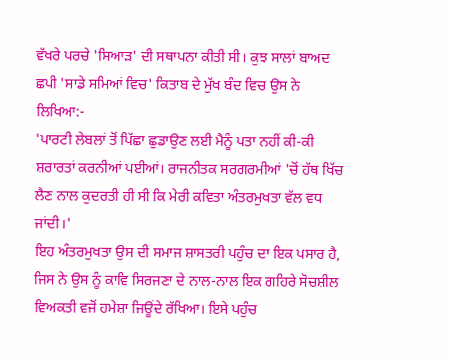ਵੱਖਰੇ ਪਰਚੇ 'ਸਿਆੜ' ਦੀ ਸਥਾਪਨਾ ਕੀਤੀ ਸੀ। ਕੁਝ ਸਾਲਾਂ ਬਾਅਦ ਛਪੀ 'ਸਾਡੇ ਸਮਿਆਂ ਵਿਚ' ਕਿਤਾਬ ਦੇ ਮੁੱਖ ਬੰਦ ਵਿਚ ਉਸ ਨੇ ਲਿਖਿਆ:-
'ਪਾਰਟੀ ਲੇਬਲਾਂ ਤੋਂ ਪਿੱਛਾ ਛੁਡਾਉਣ ਲਈ ਮੈਨੂੰ ਪਤਾ ਨਹੀਂ ਕੀ-ਕੀ ਸ਼ਰਾਰਤਾਂ ਕਰਨੀਆਂ ਪਈਆਂ। ਰਾਜਨੀਤਕ ਸਰਗਰਮੀਆਂ 'ਚੋਂ ਹੱਥ ਖਿੱਚ ਲੈਣ ਨਾਲ ਕੁਦਰਤੀ ਹੀ ਸੀ ਕਿ ਮੇਰੀ ਕਵਿਤਾ ਅੰਤਰਮੁਖਤਾ ਵੱਲ ਵਧ ਜਾਂਦੀ।'
ਇਹ ਅੰਤਰਮੁਖਤਾ ਉਸ ਦੀ ਸਮਾਜ ਸ਼ਾਸਤਰੀ ਪਹੁੰਚ ਦਾ ਇਕ ਪਸਾਰ ਹੈ, ਜਿਸ ਨੇ ਉਸ ਨੂੰ ਕਾਵਿ ਸਿਰਜਣਾ ਦੇ ਨਾਲ-ਨਾਲ ਇਕ ਗਹਿਰੇ ਸੋਚਸ਼ੀਲ ਵਿਅਕਤੀ ਵਜੋਂ ਹਮੇਸ਼ਾ ਜਿਊਂਦੇ ਰੱਖਿਆ। ਇਸੇ ਪਹੁੰਚ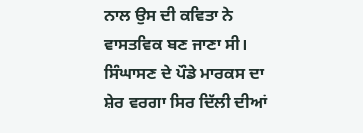ਨਾਲ ਉਸ ਦੀ ਕਵਿਤਾ ਨੇ ਵਾਸਤਵਿਕ ਬਣ ਜਾਣਾ ਸੀ। ਸਿੰਘਾਸਣ ਦੇ ਪੌਡੇ ਮਾਰਕਸ ਦਾ ਸ਼ੇਰ ਵਰਗਾ ਸਿਰ ਦਿੱਲੀ ਦੀਆਂ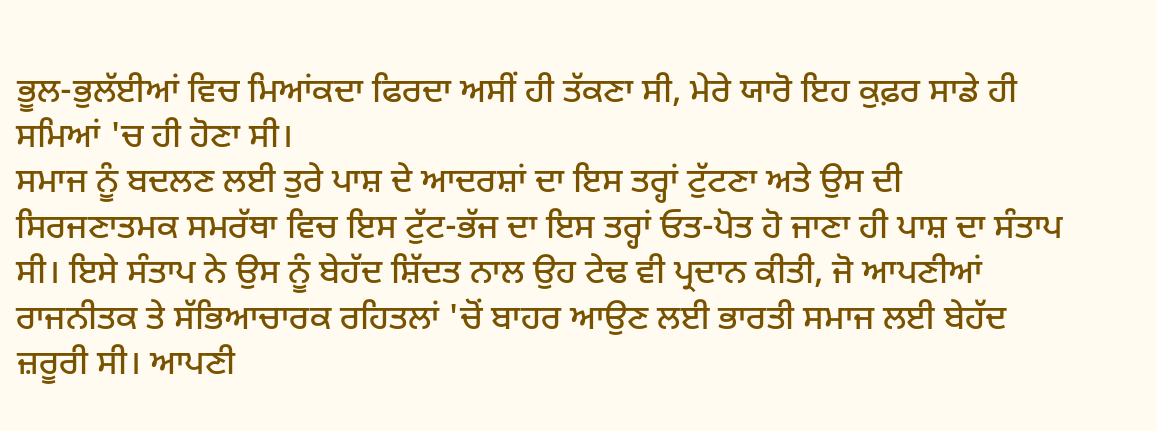ਭੂਲ-ਭੁਲੱਈਆਂ ਵਿਚ ਮਿਆਂਕਦਾ ਫਿਰਦਾ ਅਸੀਂ ਹੀ ਤੱਕਣਾ ਸੀ, ਮੇਰੇ ਯਾਰੋ ਇਹ ਕੁਫ਼ਰ ਸਾਡੇ ਹੀ ਸਮਿਆਂ 'ਚ ਹੀ ਹੋਣਾ ਸੀ।
ਸਮਾਜ ਨੂੰ ਬਦਲਣ ਲਈ ਤੁਰੇ ਪਾਸ਼ ਦੇ ਆਦਰਸ਼ਾਂ ਦਾ ਇਸ ਤਰ੍ਹਾਂ ਟੁੱਟਣਾ ਅਤੇ ਉਸ ਦੀ ਸਿਰਜਣਾਤਮਕ ਸਮਰੱਥਾ ਵਿਚ ਇਸ ਟੁੱਟ-ਭੱਜ ਦਾ ਇਸ ਤਰ੍ਹਾਂ ਓਤ-ਪੋਤ ਹੋ ਜਾਣਾ ਹੀ ਪਾਸ਼ ਦਾ ਸੰਤਾਪ ਸੀ। ਇਸੇ ਸੰਤਾਪ ਨੇ ਉਸ ਨੂੰ ਬੇਹੱਦ ਸ਼ਿੱਦਤ ਨਾਲ ਉਹ ਟੇਢ ਵੀ ਪ੍ਰਦਾਨ ਕੀਤੀ, ਜੋ ਆਪਣੀਆਂ ਰਾਜਨੀਤਕ ਤੇ ਸੱਭਿਆਚਾਰਕ ਰਹਿਤਲਾਂ 'ਚੋਂ ਬਾਹਰ ਆਉਣ ਲਈ ਭਾਰਤੀ ਸਮਾਜ ਲਈ ਬੇਹੱਦ ਜ਼ਰੂਰੀ ਸੀ। ਆਪਣੀ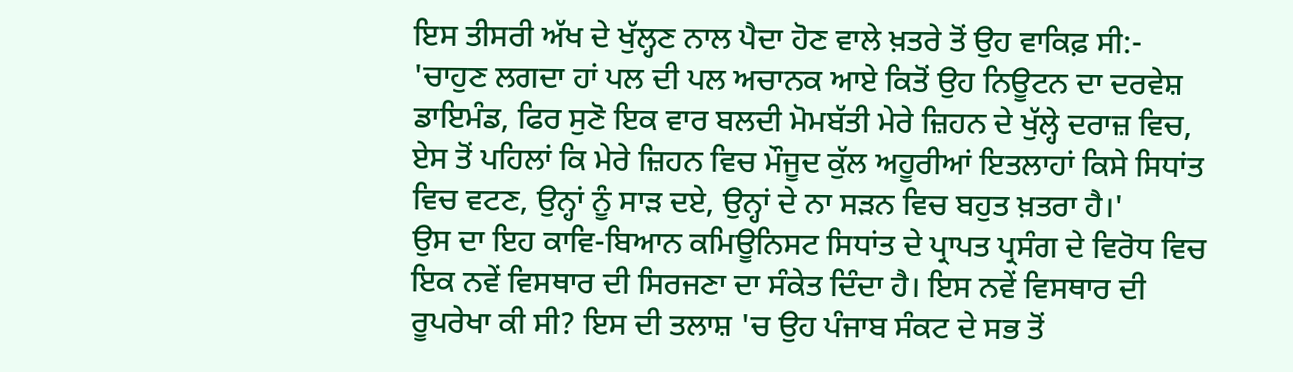ਇਸ ਤੀਸਰੀ ਅੱਖ ਦੇ ਖੁੱਲ੍ਹਣ ਨਾਲ ਪੈਦਾ ਹੋਣ ਵਾਲੇ ਖ਼ਤਰੇ ਤੋਂ ਉਹ ਵਾਕਿਫ਼ ਸੀ:-
'ਚਾਹੁਣ ਲਗਦਾ ਹਾਂ ਪਲ ਦੀ ਪਲ ਅਚਾਨਕ ਆਏ ਕਿਤੋਂ ਉਹ ਨਿਊਟਨ ਦਾ ਦਰਵੇਸ਼ ਡਾਇਮੰਡ, ਫਿਰ ਸੁਣੋ ਇਕ ਵਾਰ ਬਲਦੀ ਮੋਮਬੱਤੀ ਮੇਰੇ ਜ਼ਿਹਨ ਦੇ ਖੁੱਲ੍ਹੇ ਦਰਾਜ਼ ਵਿਚ, ਏਸ ਤੋਂ ਪਹਿਲਾਂ ਕਿ ਮੇਰੇ ਜ਼ਿਹਨ ਵਿਚ ਮੌਜੂਦ ਕੁੱਲ ਅਹੂਰੀਆਂ ਇਤਲਾਹਾਂ ਕਿਸੇ ਸਿਧਾਂਤ ਵਿਚ ਵਟਣ, ਉਨ੍ਹਾਂ ਨੂੰ ਸਾੜ ਦਏ, ਉਨ੍ਹਾਂ ਦੇ ਨਾ ਸੜਨ ਵਿਚ ਬਹੁਤ ਖ਼ਤਰਾ ਹੈ।'
ਉਸ ਦਾ ਇਹ ਕਾਵਿ-ਬਿਆਨ ਕਮਿਊਨਿਸਟ ਸਿਧਾਂਤ ਦੇ ਪ੍ਰਾਪਤ ਪ੍ਰਸੰਗ ਦੇ ਵਿਰੋਧ ਵਿਚ ਇਕ ਨਵੇਂ ਵਿਸਥਾਰ ਦੀ ਸਿਰਜਣਾ ਦਾ ਸੰਕੇਤ ਦਿੰਦਾ ਹੈ। ਇਸ ਨਵੇਂ ਵਿਸਥਾਰ ਦੀ ਰੂਪਰੇਖਾ ਕੀ ਸੀ? ਇਸ ਦੀ ਤਲਾਸ਼ 'ਚ ਉਹ ਪੰਜਾਬ ਸੰਕਟ ਦੇ ਸਭ ਤੋਂ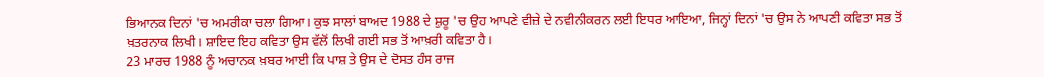ਭਿਆਨਕ ਦਿਨਾਂ 'ਚ ਅਮਰੀਕਾ ਚਲਾ ਗਿਆ। ਕੁਝ ਸਾਲਾਂ ਬਾਅਦ 1988 ਦੇ ਸ਼ੁਰੂ 'ਚ ਉਹ ਆਪਣੇ ਵੀਜ਼ੇ ਦੇ ਨਵੀਨੀਕਰਨ ਲਈ ਇਧਰ ਆਇਆ, ਜਿਨ੍ਹਾਂ ਦਿਨਾਂ 'ਚ ਉਸ ਨੇ ਆਪਣੀ ਕਵਿਤਾ ਸਭ ਤੋਂ ਖ਼ਤਰਨਾਕ ਲਿਖੀ। ਸ਼ਾਇਦ ਇਹ ਕਵਿਤਾ ਉਸ ਵੱਲੋਂ ਲਿਖੀ ਗਈ ਸਭ ਤੋਂ ਆਖ਼ਰੀ ਕਵਿਤਾ ਹੈ।
23 ਮਾਰਚ 1988 ਨੂੰ ਅਚਾਨਕ ਖ਼ਬਰ ਆਈ ਕਿ ਪਾਸ਼ ਤੇ ਉਸ ਦੇ ਦੋਸਤ ਹੰਸ ਰਾਜ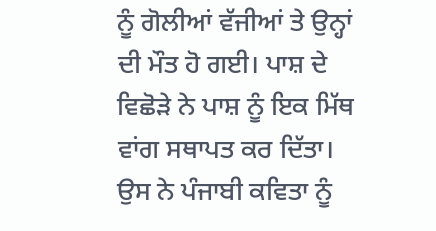ਨੂੰ ਗੋਲੀਆਂ ਵੱਜੀਆਂ ਤੇ ਉਨ੍ਹਾਂ ਦੀ ਮੌਤ ਹੋ ਗਈ। ਪਾਸ਼ ਦੇ ਵਿਛੋੜੇ ਨੇ ਪਾਸ਼ ਨੂੰ ਇਕ ਮਿੱਥ ਵਾਂਗ ਸਥਾਪਤ ਕਰ ਦਿੱਤਾ। ਉਸ ਨੇ ਪੰਜਾਬੀ ਕਵਿਤਾ ਨੂੰ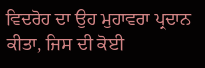ਵਿਦਰੋਹ ਦਾ ਉਹ ਮੁਹਾਵਰਾ ਪ੍ਰਦਾਨ ਕੀਤਾ, ਜਿਸ ਦੀ ਕੋਈ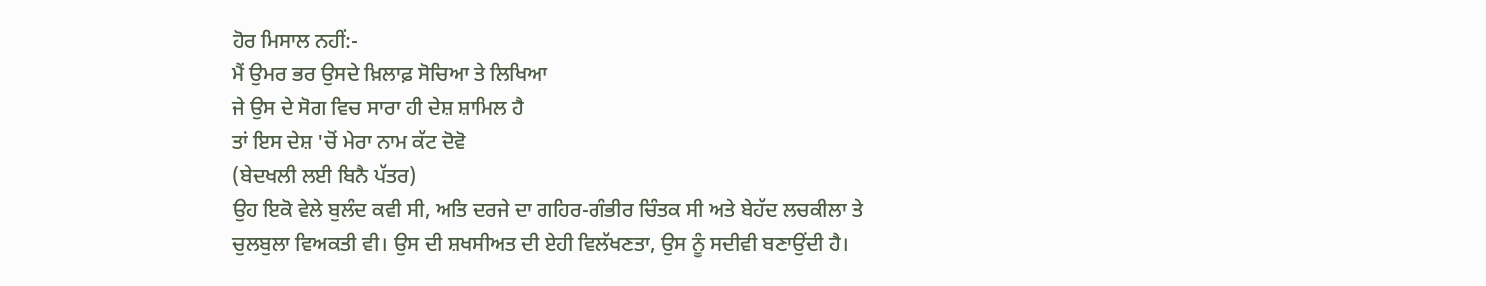ਹੋਰ ਮਿਸਾਲ ਨਹੀਂ:-
ਮੈਂ ਉਮਰ ਭਰ ਉਸਦੇ ਖ਼ਿਲਾਫ਼ ਸੋਚਿਆ ਤੇ ਲਿਖਿਆ
ਜੇ ਉਸ ਦੇ ਸੋਗ ਵਿਚ ਸਾਰਾ ਹੀ ਦੇਸ਼ ਸ਼ਾਮਿਲ ਹੈ
ਤਾਂ ਇਸ ਦੇਸ਼ 'ਚੋਂ ਮੇਰਾ ਨਾਮ ਕੱਟ ਦੋਵੋ
(ਬੇਦਖਲੀ ਲਈ ਬਿਨੈ ਪੱਤਰ)
ਉਹ ਇਕੋ ਵੇਲੇ ਬੁਲੰਦ ਕਵੀ ਸੀ, ਅਤਿ ਦਰਜੇ ਦਾ ਗਹਿਰ-ਗੰਭੀਰ ਚਿੰਤਕ ਸੀ ਅਤੇ ਬੇਹੱਦ ਲਚਕੀਲਾ ਤੇ ਚੁਲਬੁਲਾ ਵਿਅਕਤੀ ਵੀ। ਉਸ ਦੀ ਸ਼ਖਸੀਅਤ ਦੀ ਏਹੀ ਵਿਲੱਖਣਤਾ, ਉਸ ਨੂੰ ਸਦੀਵੀ ਬਣਾਉਂਦੀ ਹੈ।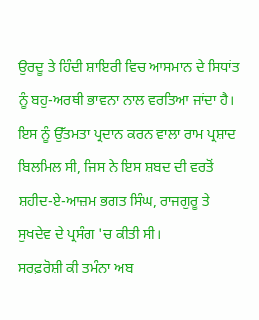ਉਰਦੂ ਤੇ ਹਿੰਦੀ ਸ਼ਾਇਰੀ ਵਿਚ ਆਸਮਾਨ ਦੇ ਸਿਧਾਂਤ ਨੂੰ ਬਹੁ-ਅਰਥੀ ਭਾਵਨਾ ਨਾਲ ਵਰਤਿਆ ਜਾਂਦਾ ਹੈ। ਇਸ ਨੂੰ ਉੱਤਮਤਾ ਪ੍ਰਦਾਨ ਕਰਨ ਵਾਲਾ ਰਾਮ ਪ੍ਰਸ਼ਾਦ ਬਿਲਮਿਲ ਸੀ, ਜਿਸ ਨੇ ਇਸ ਸ਼ਬਦ ਦੀ ਵਰਤੋਂ ਸ਼ਹੀਦ-ਏ-ਆਜ਼ਮ ਭਗਤ ਸਿੰਘ, ਰਾਜਗੁਰੂ ਤੇ ਸੁਖਦੇਵ ਦੇ ਪ੍ਰਸੰਗ 'ਚ ਕੀਤੀ ਸੀ।
ਸਰਫ਼ਰੋਸ਼ੀ ਕੀ ਤਮੰਨਾ ਅਬ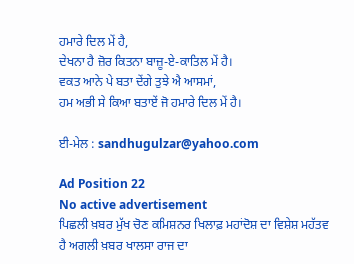ਹਮਾਰੇ ਦਿਲ ਮੇਂ ਹੈ,
ਦੇਖਨਾ ਹੈ ਜ਼ੋਰ ਕਿਤਨਾ ਬਾਜ਼ੂ-ਏ-ਕਾਤਿਲ ਮੇਂ ਹੈ।
ਵਕਤ ਆਨੇ ਪੇ ਬਤਾ ਦੇਂਗੇ ਤੁਝੇ ਐ ਆਸਮਾਂ,
ਹਮ ਅਭੀ ਸੇ ਕਿਆ ਬਤਾਏਂ ਜੋ ਹਮਾਰੇ ਦਿਲ ਮੇਂ ਹੈ।

ਈ-ਮੇਲ : sandhugulzar@yahoo.com

Ad Position 22
No active advertisement
ਪਿਛਲੀ ਖ਼ਬਰ ਮੁੱਖ ਚੋਣ ਕਮਿਸ਼ਨਰ ਖਿਲਾਫ਼ ਮਹਾਂਦੋਸ਼ ਦਾ ਵਿਸ਼ੇਸ਼ ਮਹੱਤਵ ਹੈ ਅਗਲੀ ਖ਼ਬਰ ਖਾਲਸਾ ਰਾਜ ਦਾ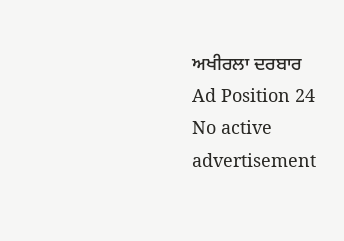ਅਖੀਰਲਾ ਦਰਬਾਰ
Ad Position 24
No active advertisement